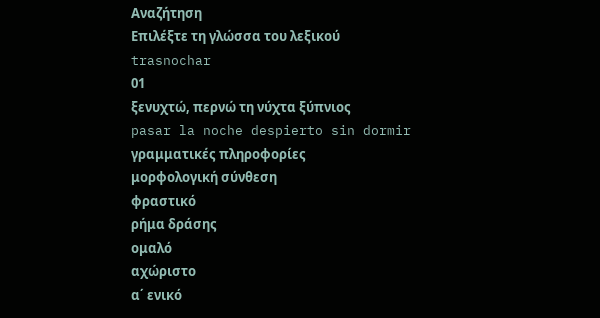Αναζήτηση
Επιλέξτε τη γλώσσα του λεξικού
trasnochar
01
ξενυχτώ, περνώ τη νύχτα ξύπνιος
pasar la noche despierto sin dormir
γραμματικές πληροφορίες
μορφολογική σύνθεση
φραστικό
ρήμα δράσης
ομαλό
αχώριστο
α΄ ενικό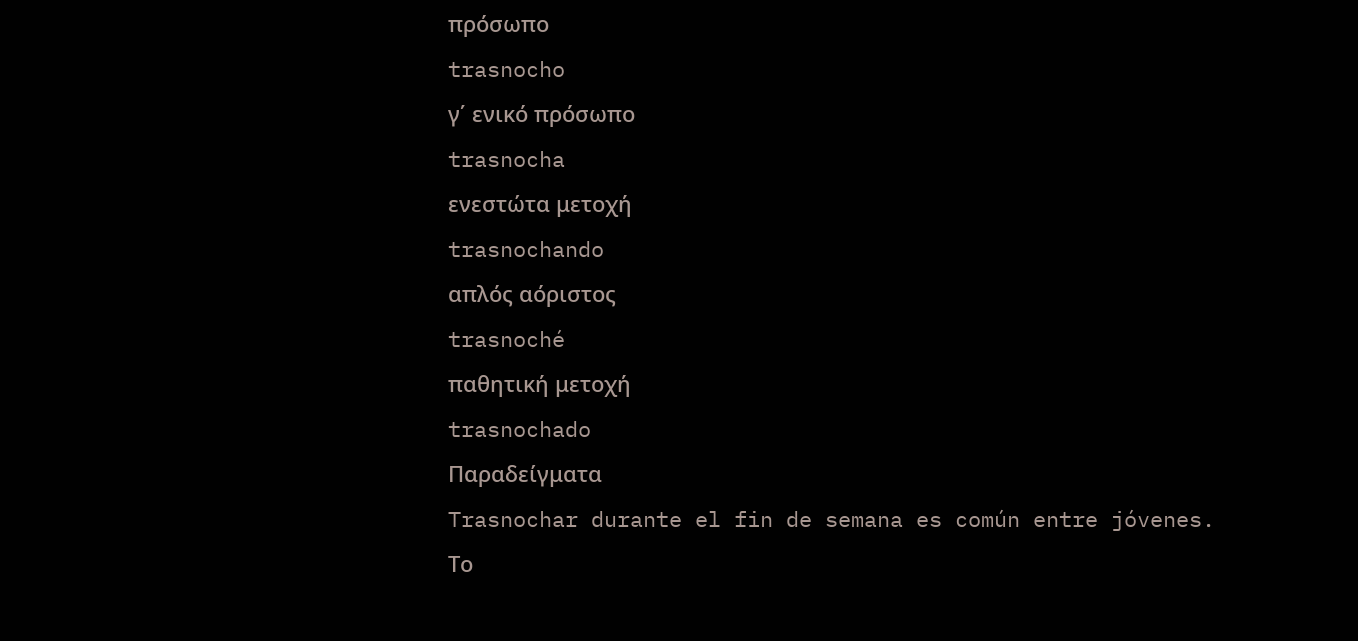πρόσωπο
trasnocho
γ΄ ενικό πρόσωπο
trasnocha
ενεστώτα μετοχή
trasnochando
απλός αόριστος
trasnoché
παθητική μετοχή
trasnochado
Παραδείγματα
Trasnochar durante el fin de semana es común entre jóvenes.
Το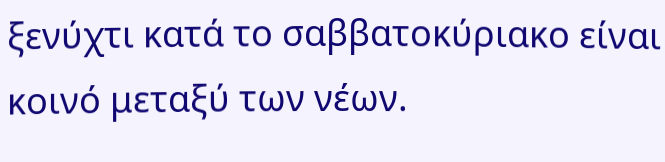ξενύχτι κατά το σαββατοκύριακο είναι κοινό μεταξύ των νέων.